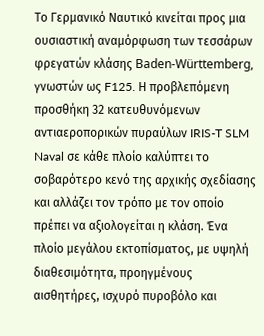Το Γερμανικό Ναυτικό κινείται προς μια ουσιαστική αναμόρφωση των τεσσάρων φρεγατών κλάσης Baden-Württemberg, γνωστών ως F125. Η προβλεπόμενη προσθήκη 32 κατευθυνόμενων αντιαεροπορικών πυραύλων IRIS-T SLM Naval σε κάθε πλοίο καλύπτει το σοβαρότερο κενό της αρχικής σχεδίασης και αλλάζει τον τρόπο με τον οποίο πρέπει να αξιολογείται η κλάση. Ένα πλοίο μεγάλου εκτοπίσματος, με υψηλή διαθεσιμότητα, προηγμένους αισθητήρες, ισχυρό πυροβόλο και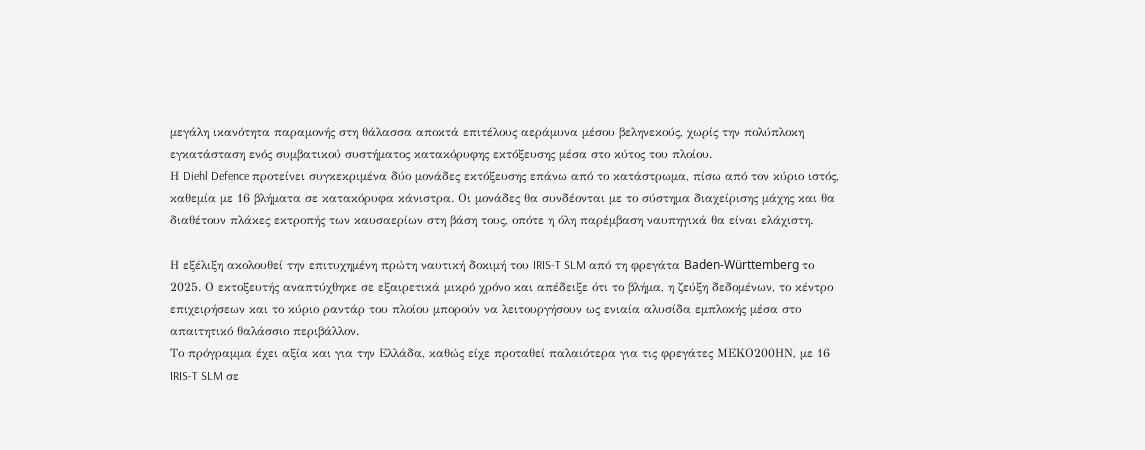μεγάλη ικανότητα παραμονής στη θάλασσα αποκτά επιτέλους αεράμυνα μέσου βεληνεκούς, χωρίς την πολύπλοκη εγκατάσταση ενός συμβατικού συστήματος κατακόρυφης εκτόξευσης μέσα στο κύτος του πλοίου.
Η Diehl Defence προτείνει συγκεκριμένα δύο μονάδες εκτόξευσης επάνω από το κατάστρωμα, πίσω από τον κύριο ιστός, καθεμία με 16 βλήματα σε κατακόρυφα κάνιστρα. Οι μονάδες θα συνδέονται με το σύστημα διαχείρισης μάχης και θα διαθέτουν πλάκες εκτροπής των καυσαερίων στη βάση τους, οπότε η όλη παρέμβαση ναυπηγικά θα είναι ελάχιστη.

Η εξέλιξη ακολουθεί την επιτυχημένη πρώτη ναυτική δοκιμή του IRIS-T SLM από τη φρεγάτα Baden-Württemberg το 2025. Ο εκτοξευτής αναπτύχθηκε σε εξαιρετικά μικρό χρόνο και απέδειξε ότι το βλήμα, η ζεύξη δεδομένων, το κέντρο επιχειρήσεων και το κύριο ραντάρ του πλοίου μπορούν να λειτουργήσουν ως ενιαία αλυσίδα εμπλοκής μέσα στο απαιτητικό θαλάσσιο περιβάλλον.
Το πρόγραμμα έχει αξία και για την Ελλάδα, καθώς είχε προταθεί παλαιότερα για τις φρεγάτες ΜΕΚΟ200ΗΝ, με 16 IRIS-T SLM σε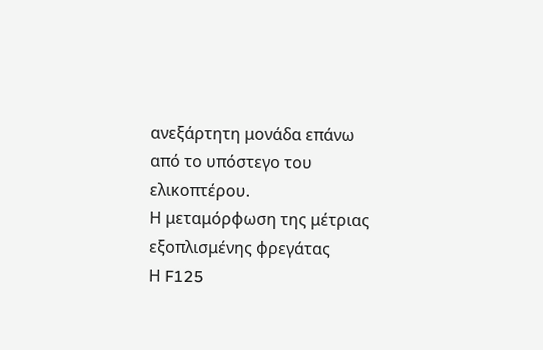ανεξάρτητη μονάδα επάνω από το υπόστεγο του ελικοπτέρου.
Η μεταμόρφωση της μέτριας εξοπλισμένης φρεγάτας
Η F125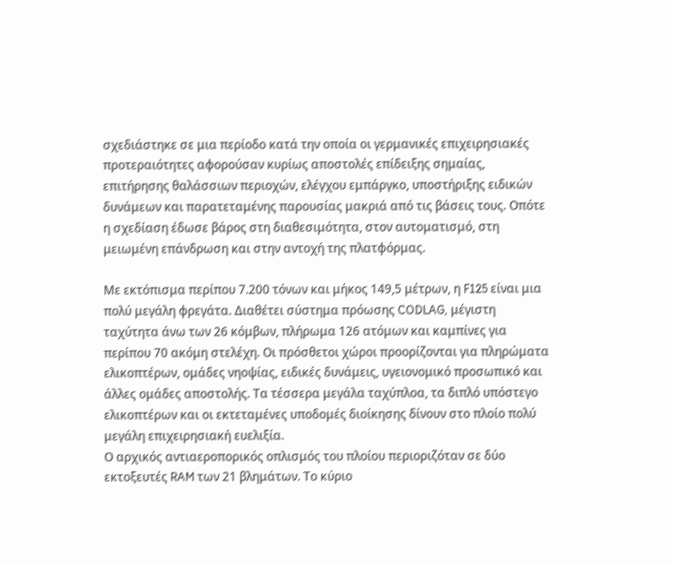σχεδιάστηκε σε μια περίοδο κατά την οποία οι γερμανικές επιχειρησιακές προτεραιότητες αφορούσαν κυρίως αποστολές επίδειξης σημαίας, επιτήρησης θαλάσσιων περιοχών, ελέγχου εμπάργκο, υποστήριξης ειδικών δυνάμεων και παρατεταμένης παρουσίας μακριά από τις βάσεις τους. Οπότε η σχεδίαση έδωσε βάρος στη διαθεσιμότητα, στον αυτοματισμό, στη μειωμένη επάνδρωση και στην αντοχή της πλατφόρμας.

Με εκτόπισμα περίπου 7.200 τόνων και μήκος 149,5 μέτρων, η F125 είναι μια πολύ μεγάλη φρεγάτα. Διαθέτει σύστημα πρόωσης CODLAG, μέγιστη ταχύτητα άνω των 26 κόμβων, πλήρωμα 126 ατόμων και καμπίνες για περίπου 70 ακόμη στελέχη. Οι πρόσθετοι χώροι προορίζονται για πληρώματα ελικοπτέρων, ομάδες νηοψίας, ειδικές δυνάμεις, υγειονομικό προσωπικό και άλλες ομάδες αποστολής. Τα τέσσερα μεγάλα ταχύπλοα, τα διπλό υπόστεγο ελικοπτέρων και οι εκτεταμένες υποδομές διοίκησης δίνουν στο πλοίο πολύ μεγάλη επιχειρησιακή ευελιξία.
Ο αρχικός αντιαεροπορικός οπλισμός του πλοίου περιοριζόταν σε δύο εκτοξευτές RAM των 21 βλημάτων. Το κύριο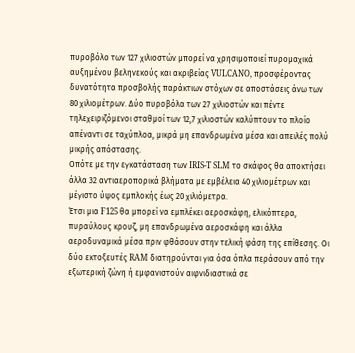πυροβόλο των 127 χιλιοστών μπορεί να χρησιμοποιεί πυρομαχικά αυξημένου βεληνεκούς και ακριβείας VULCANO, προσφέροντας δυνατότητα προσβολής παράκτιων στόχων σε αποστάσεις άνω των 80 χιλιομέτρων. Δύο πυροβόλα των 27 χιλιοστών και πέντε τηλεχειριζόμενοι σταθμοί των 12,7 χιλιοστών καλύπτουν το πλοίο απέναντι σε ταχύπλοα, μικρά μη επανδρωμένα μέσα και απειλές πολύ μικρής απόστασης.
Οπότε με την εγκατάσταση των IRIS-T SLM το σκάφος θα αποκτήσει άλλα 32 αντιαεροπορικά βλήματα με εμβέλεια 40 χιλιομέτρων και μέγιστο ύψος εμπλοκής έως 20 χιλιόμετρα.
Έτσι μια F125 θα μπορεί να εμπλέκει αεροσκάφη, ελικόπτερα, πυραύλους κρουζ, μη επανδρωμένα αεροσκάφη και άλλα αεροδυναμικά μέσα πριν φθάσουν στην τελική φάση της επίθεσης. Οι δύο εκτοξευτές RAM διατηρούνται για όσα όπλα περάσουν από την εξωτερική ζώνη ή εμφανιστούν αιφνιδιαστικά σε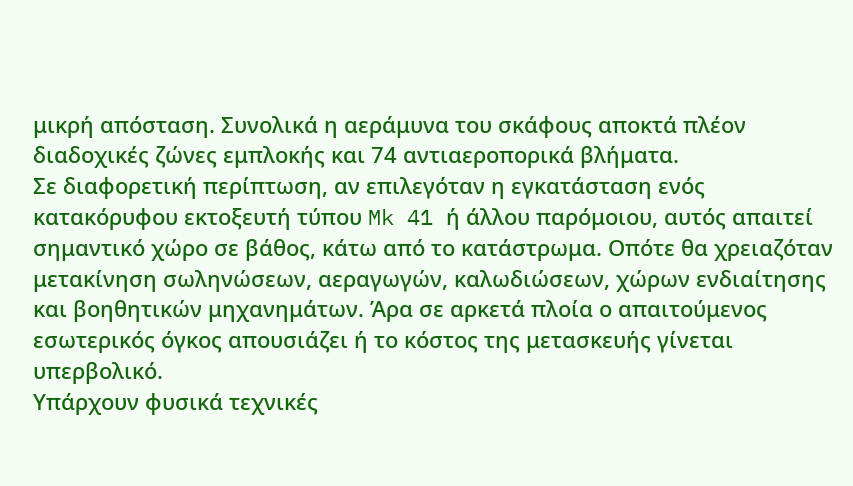μικρή απόσταση. Συνολικά η αεράμυνα του σκάφους αποκτά πλέον διαδοχικές ζώνες εμπλοκής και 74 αντιαεροπορικά βλήματα.
Σε διαφορετική περίπτωση, αν επιλεγόταν η εγκατάσταση ενός κατακόρυφου εκτοξευτή τύπου Mk 41 ή άλλου παρόμοιου, αυτός απαιτεί σημαντικό χώρο σε βάθος, κάτω από το κατάστρωμα. Οπότε θα χρειαζόταν μετακίνηση σωληνώσεων, αεραγωγών, καλωδιώσεων, χώρων ενδιαίτησης και βοηθητικών μηχανημάτων. Άρα σε αρκετά πλοία ο απαιτούμενος εσωτερικός όγκος απουσιάζει ή το κόστος της μετασκευής γίνεται υπερβολικό.
Υπάρχουν φυσικά τεχνικές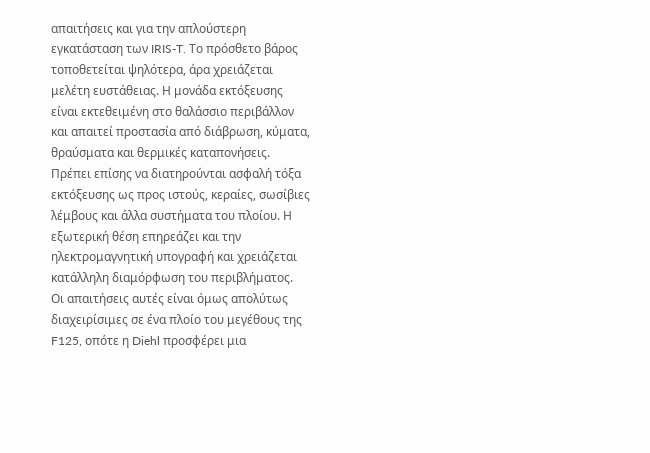απαιτήσεις και για την απλούστερη εγκατάσταση των IRIS-T. Το πρόσθετο βάρος τοποθετείται ψηλότερα, άρα χρειάζεται μελέτη ευστάθειας. Η μονάδα εκτόξευσης είναι εκτεθειμένη στο θαλάσσιο περιβάλλον και απαιτεί προστασία από διάβρωση, κύματα, θραύσματα και θερμικές καταπονήσεις. Πρέπει επίσης να διατηρούνται ασφαλή τόξα εκτόξευσης ως προς ιστούς, κεραίες, σωσίβιες λέμβους και άλλα συστήματα του πλοίου. Η εξωτερική θέση επηρεάζει και την ηλεκτρομαγνητική υπογραφή και χρειάζεται κατάλληλη διαμόρφωση του περιβλήματος.
Οι απαιτήσεις αυτές είναι όμως απολύτως διαχειρίσιμες σε ένα πλοίο του μεγέθους της F125, οπότε η Diehl προσφέρει μια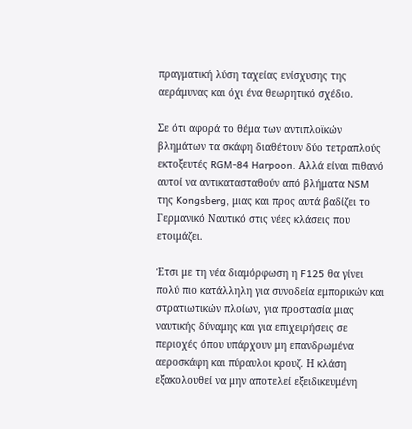πραγματική λύση ταχείας ενίσχυσης της αεράμυνας και όχι ένα θεωρητικό σχέδιο.

Σε ότι αφορά το θέμα των αντιπλοϊκών βλημάτων τα σκάφη διαθέτουν δύο τετραπλούς εκτοξευτές RGM-84 Harpoon. Αλλά είναι πιθανό αυτοί να αντικατασταθούν από βλήματα NSM της Kongsberg, μιας και προς αυτά βαδίζει το Γερμανικό Ναυτικό στις νέες κλάσεις που ετοιμάζει.

Έτσι με τη νέα διαμόρφωση η F125 θα γίνει πολύ πιο κατάλληλη για συνοδεία εμπορικών και στρατιωτικών πλοίων, για προστασία μιας ναυτικής δύναμης και για επιχειρήσεις σε περιοχές όπου υπάρχουν μη επανδρωμένα αεροσκάφη και πύραυλοι κρουζ. Η κλάση εξακολουθεί να μην αποτελεί εξειδικευμένη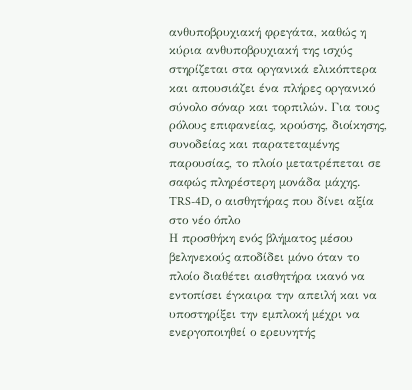ανθυποβρυχιακή φρεγάτα, καθώς η κύρια ανθυποβρυχιακή της ισχύς στηρίζεται στα οργανικά ελικόπτερα και απουσιάζει ένα πλήρες οργανικό σύνολο σόναρ και τορπιλών. Για τους ρόλους επιφανείας, κρούσης, διοίκησης, συνοδείας και παρατεταμένης παρουσίας, το πλοίο μετατρέπεται σε σαφώς πληρέστερη μονάδα μάχης.
TRS-4D, ο αισθητήρας που δίνει αξία στο νέο όπλο
Η προσθήκη ενός βλήματος μέσου βεληνεκούς αποδίδει μόνο όταν το πλοίο διαθέτει αισθητήρα ικανό να εντοπίσει έγκαιρα την απειλή και να υποστηρίξει την εμπλοκή μέχρι να ενεργοποιηθεί ο ερευνητής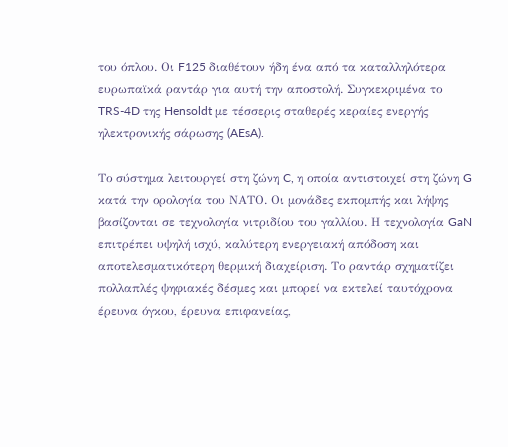του όπλου. Οι F125 διαθέτουν ήδη ένα από τα καταλληλότερα ευρωπαϊκά ραντάρ για αυτή την αποστολή. Συγκεκριμένα το TRS-4D της Hensoldt με τέσσερις σταθερές κεραίες ενεργής ηλεκτρονικής σάρωσης (AEsA).

Το σύστημα λειτουργεί στη ζώνη C, η οποία αντιστοιχεί στη ζώνη G κατά την ορολογία του ΝΑΤΟ. Οι μονάδες εκπομπής και λήψης βασίζονται σε τεχνολογία νιτριδίου του γαλλίου. Η τεχνολογία GaN επιτρέπει υψηλή ισχύ, καλύτερη ενεργειακή απόδοση και αποτελεσματικότερη θερμική διαχείριση. Το ραντάρ σχηματίζει πολλαπλές ψηφιακές δέσμες και μπορεί να εκτελεί ταυτόχρονα έρευνα όγκου, έρευνα επιφανείας,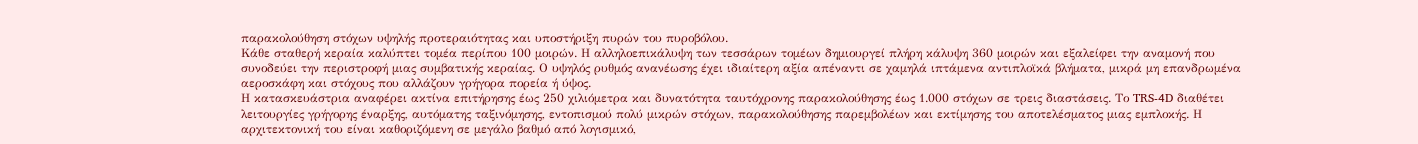παρακολούθηση στόχων υψηλής προτεραιότητας και υποστήριξη πυρών του πυροβόλου.
Κάθε σταθερή κεραία καλύπτει τομέα περίπου 100 μοιρών. Η αλληλοεπικάλυψη των τεσσάρων τομέων δημιουργεί πλήρη κάλυψη 360 μοιρών και εξαλείφει την αναμονή που συνοδεύει την περιστροφή μιας συμβατικής κεραίας. Ο υψηλός ρυθμός ανανέωσης έχει ιδιαίτερη αξία απέναντι σε χαμηλά ιπτάμενα αντιπλοϊκά βλήματα, μικρά μη επανδρωμένα αεροσκάφη και στόχους που αλλάζουν γρήγορα πορεία ή ύψος.
Η κατασκευάστρια αναφέρει ακτίνα επιτήρησης έως 250 χιλιόμετρα και δυνατότητα ταυτόχρονης παρακολούθησης έως 1.000 στόχων σε τρεις διαστάσεις. Το TRS-4D διαθέτει λειτουργίες γρήγορης έναρξης, αυτόματης ταξινόμησης, εντοπισμού πολύ μικρών στόχων, παρακολούθησης παρεμβολέων και εκτίμησης του αποτελέσματος μιας εμπλοκής. Η αρχιτεκτονική του είναι καθοριζόμενη σε μεγάλο βαθμό από λογισμικό,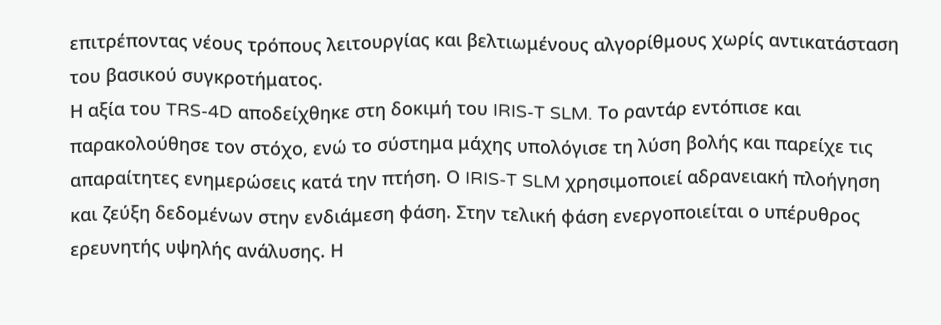επιτρέποντας νέους τρόπους λειτουργίας και βελτιωμένους αλγορίθμους χωρίς αντικατάσταση του βασικού συγκροτήματος.
Η αξία του TRS-4D αποδείχθηκε στη δοκιμή του IRIS-T SLM. Το ραντάρ εντόπισε και παρακολούθησε τον στόχο, ενώ το σύστημα μάχης υπολόγισε τη λύση βολής και παρείχε τις απαραίτητες ενημερώσεις κατά την πτήση. Ο IRIS-T SLM χρησιμοποιεί αδρανειακή πλοήγηση και ζεύξη δεδομένων στην ενδιάμεση φάση. Στην τελική φάση ενεργοποιείται ο υπέρυθρος ερευνητής υψηλής ανάλυσης. Η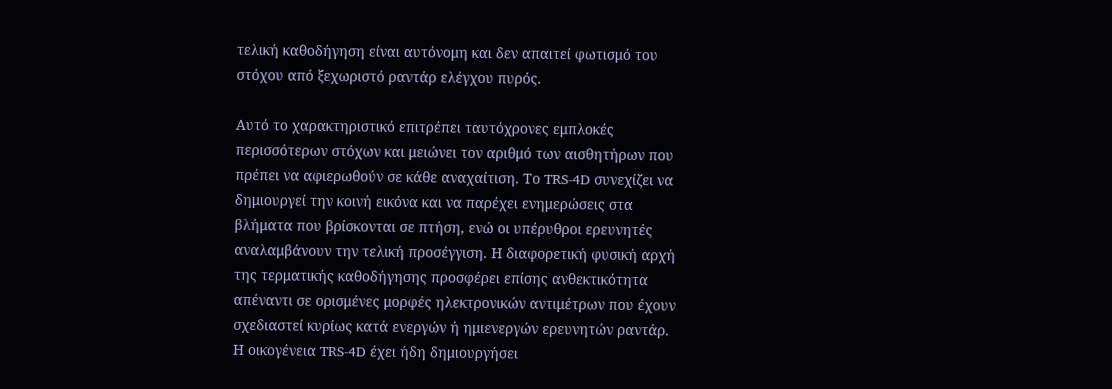τελική καθοδήγηση είναι αυτόνομη και δεν απαιτεί φωτισμό του στόχου από ξεχωριστό ραντάρ ελέγχου πυρός.

Αυτό το χαρακτηριστικό επιτρέπει ταυτόχρονες εμπλοκές περισσότερων στόχων και μειώνει τον αριθμό των αισθητήρων που πρέπει να αφιερωθούν σε κάθε αναχαίτιση. Το TRS-4D συνεχίζει να δημιουργεί την κοινή εικόνα και να παρέχει ενημερώσεις στα βλήματα που βρίσκονται σε πτήση, ενώ οι υπέρυθροι ερευνητές αναλαμβάνουν την τελική προσέγγιση. Η διαφορετική φυσική αρχή της τερματικής καθοδήγησης προσφέρει επίσης ανθεκτικότητα απέναντι σε ορισμένες μορφές ηλεκτρονικών αντιμέτρων που έχουν σχεδιαστεί κυρίως κατά ενεργών ή ημιενεργών ερευνητών ραντάρ.
Η οικογένεια TRS-4D έχει ήδη δημιουργήσει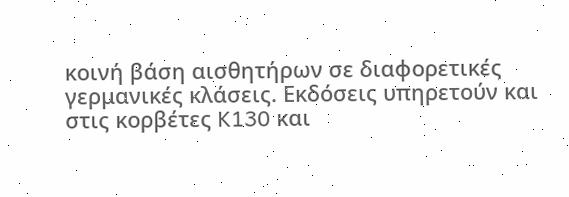κοινή βάση αισθητήρων σε διαφορετικές γερμανικές κλάσεις. Εκδόσεις υπηρετούν και στις κορβέτες K130 και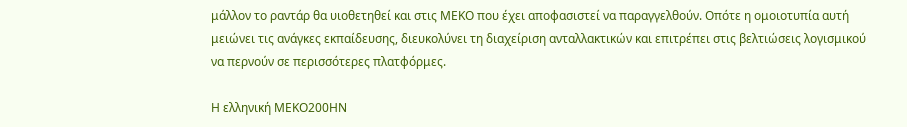μάλλον το ραντάρ θα υιοθετηθεί και στις ΜΕΚΟ που έχει αποφασιστεί να παραγγελθούν. Οπότε η ομοιοτυπία αυτή μειώνει τις ανάγκες εκπαίδευσης, διευκολύνει τη διαχείριση ανταλλακτικών και επιτρέπει στις βελτιώσεις λογισμικού να περνούν σε περισσότερες πλατφόρμες.

Η ελληνική ΜΕΚΟ200ΗΝ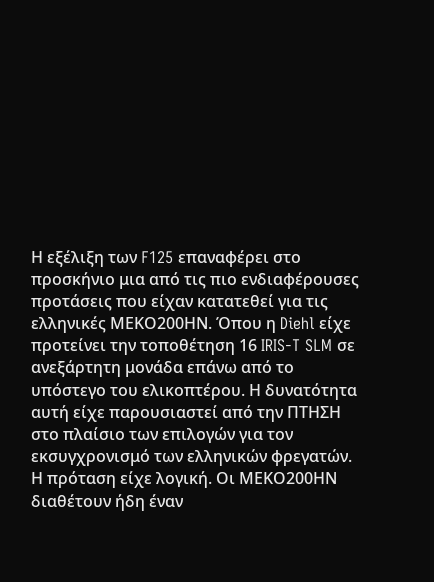Η εξέλιξη των F125 επαναφέρει στο προσκήνιο μια από τις πιο ενδιαφέρουσες προτάσεις που είχαν κατατεθεί για τις ελληνικές ΜΕΚΟ200ΗΝ. Όπου η Diehl είχε προτείνει την τοποθέτηση 16 IRIS-T SLM σε ανεξάρτητη μονάδα επάνω από το υπόστεγο του ελικοπτέρου. Η δυνατότητα αυτή είχε παρουσιαστεί από την ΠΤΗΣΗ στο πλαίσιο των επιλογών για τον εκσυγχρονισμό των ελληνικών φρεγατών.
Η πρόταση είχε λογική. Οι ΜΕΚΟ200ΗΝ διαθέτουν ήδη έναν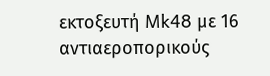εκτοξευτή Mk48 με 16 αντιαεροπορικούς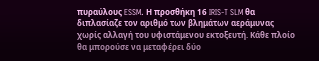πυραύλους ESSM. Η προσθήκη 16 IRIS-T SLM θα διπλασίαζε τον αριθμό των βλημάτων αεράμυνας χωρίς αλλαγή του υφιστάμενου εκτοξευτή. Κάθε πλοίο θα μπορούσε να μεταφέρει δύο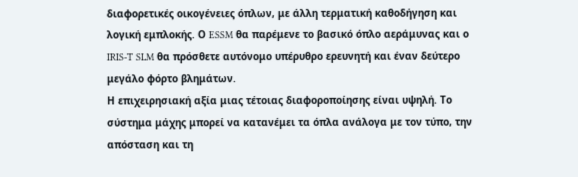διαφορετικές οικογένειες όπλων, με άλλη τερματική καθοδήγηση και λογική εμπλοκής. Ο ESSM θα παρέμενε το βασικό όπλο αεράμυνας και ο IRIS-T SLM θα πρόσθετε αυτόνομο υπέρυθρο ερευνητή και έναν δεύτερο μεγάλο φόρτο βλημάτων.
Η επιχειρησιακή αξία μιας τέτοιας διαφοροποίησης είναι υψηλή. Το σύστημα μάχης μπορεί να κατανέμει τα όπλα ανάλογα με τον τύπο, την απόσταση και τη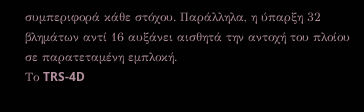συμπεριφορά κάθε στόχου. Παράλληλα, η ύπαρξη 32 βλημάτων αντί 16 αυξάνει αισθητά την αντοχή του πλοίου σε παρατεταμένη εμπλοκή.
Το TRS-4D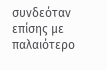συνδεόταν επίσης με παλαιότερο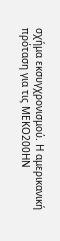σχήμα εκσυγχρονισμού. Η αμερικανική πρόταση για τις ΜΕΚΟ200ΗΝ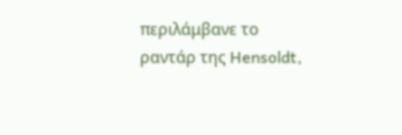περιλάμβανε το ραντάρ της Hensoldt,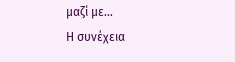μαζί με…
Η συνέχεια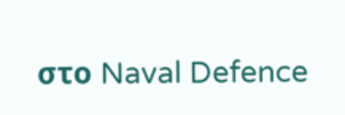στο Naval Defence